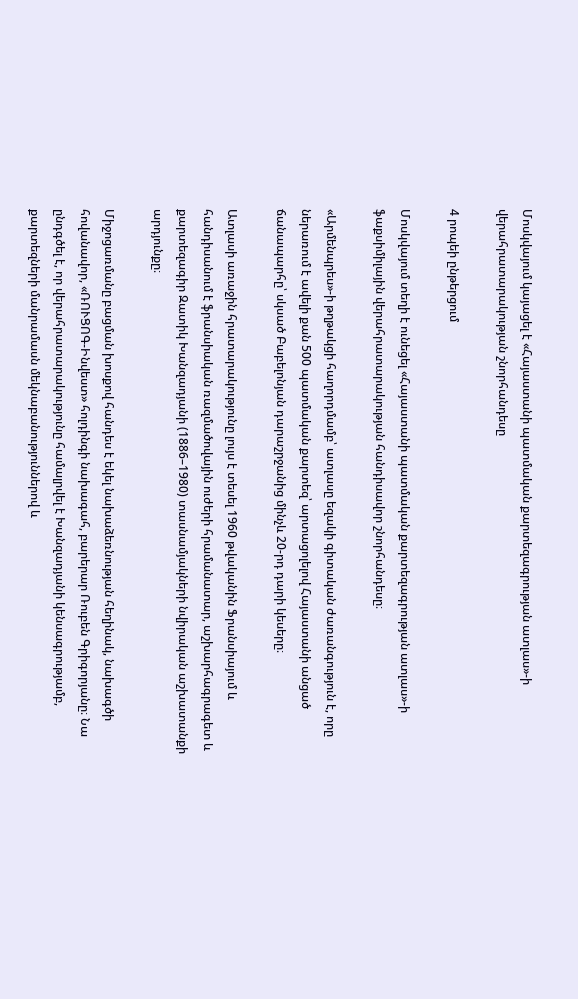Մոսկվայում կայացել է «Հայաստանի պատմական քարտեզագրության ատլաս»-ի վերահրատարակության շնորհանդեսը

4 րոպեի ընթերցում

Մոսկվայում տեղի է ունեցել «Հայաստանի պատմական քարտեզագրության ատլաս»-ի ֆաքսիմիլային վերահրատարակության հանդիսավոր շնորհանդեսը։

«Արմենպրես»-ի թղթակցի հաղորդմամբ՝ ատլասը եզակի գիտական ժառանգություն է, որը ներառում է ավելի քան 500 պատմական քարտեզ՝ արտացոլելով Հայաստանի անցած ճանապարհը՝ սկսած Բաբելոնյան դարաշրջանից մինչև 20-րդ դարի կեսերը։

Ատլասի առաջին հրատարակությունը լույս է տեսել 1960 թվականին Ֆրանսիայում և հանդիսանում է ֆրանսիական ռազմածովային ուժերի հրամանատար, աշխարհագրագետ և քարտեզագիր Զատիկ Խանզադյանի (1886–1980) տասնամյակների նվիրական աշխատանքի արդյունքը։

Միջոցառմանը բացման խոսքով հանդես է եկել նախաձեռնության հեղինակ, նախագծի հովանավոր, «ՌՈՒՑՈԳ-Ինվեստ» հոլդինգի նախագահ, բարերար Ռուբեն Գրիգորյանը։ Նա ընդգծել է, որ վերահրատարակությունը համալրվել է Խանզադյանի կենսագրությամբ, քարտեզների մանրամասն մեկնաբանություններով և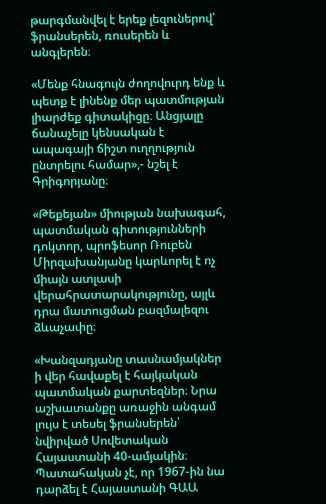թարգմանվել է երեք լեզուներով՝ ֆրանսերեն, ռուսերեն և անգլերեն։

«Մենք հնագույն ժողովուրդ ենք և պետք է լինենք մեր պատմության լիարժեք գիտակիցը։ Անցյալը ճանաչելը կենսական է ապագայի ճիշտ ուղղություն ընտրելու համար»,- նշել է Գրիգորյանը։

«Թեքեյան» միության նախագահ, պատմական գիտությունների դոկտոր, պրոֆեսոր Ռուբեն Միրզախանյանը կարևորել է ոչ միայն ատլասի վերահրատարակությունը, այլև դրա մատուցման բազմալեզու ձևաչափը։

«Խանզադյանը տասնամյակներ ի վեր հավաքել է հայկական պատմական քարտեզներ։ Նրա աշխատանքը առաջին անգամ լույս է տեսել ֆրանսերեն՝ նվիրված Սովետական Հայաստանի 40-ամյակին։ Պատահական չէ, որ 1967-ին նա դարձել է Հայաստանի ԳԱԱ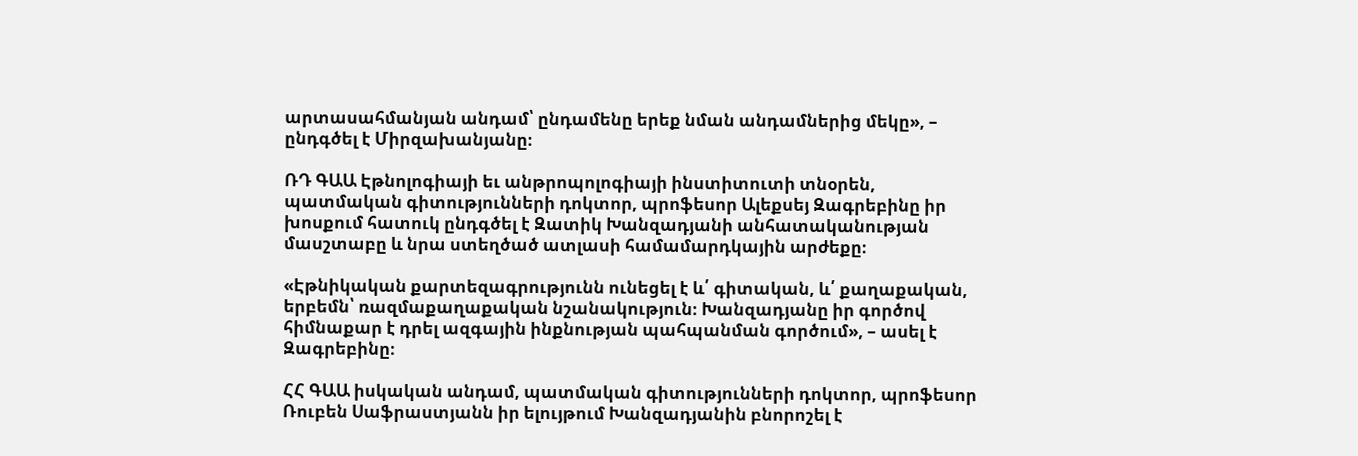արտասահմանյան անդամ՝ ընդամենը երեք նման անդամներից մեկը», – ընդգծել է Միրզախանյանը։

ՌԴ ԳԱԱ Էթնոլոգիայի եւ անթրոպոլոգիայի ինստիտուտի տնօրեն, պատմական գիտությունների դոկտոր, պրոֆեսոր Ալեքսեյ Զագրեբինը իր խոսքում հատուկ ընդգծել է Զատիկ Խանզադյանի անհատականության մասշտաբը և նրա ստեղծած ատլասի համամարդկային արժեքը։

«Էթնիկական քարտեզագրությունն ունեցել է և՛ գիտական, և՛ քաղաքական, երբեմն՝ ռազմաքաղաքական նշանակություն։ Խանզադյանը իր գործով հիմնաքար է դրել ազգային ինքնության պահպանման գործում», – ասել է Զագրեբինը։

ՀՀ ԳԱԱ իսկական անդամ, պատմական գիտությունների դոկտոր, պրոֆեսոր Ռուբեն Սաֆրաստյանն իր ելույթում Խանզադյանին բնորոշել է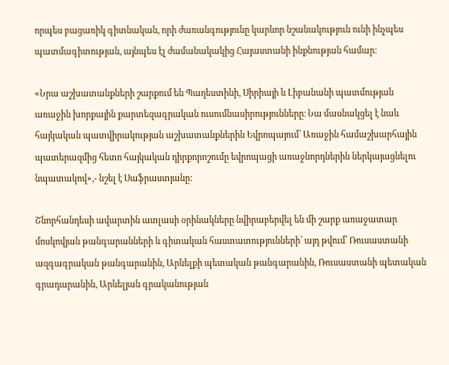որպես բացառիկ գիտնական, որի ժառանգությունը կարևոր նշանակություն ունի ինչպես պատմագիտության, այնպես էլ ժամանակակից Հայաստանի ինքնության համար։

«Նրա աշխատանքների շարքում են Պաղեստինի, Սիրիայի և Լիբանանի պատմության առաջին խորքային քարտեզագրական ուսումնասիրությունները։ Նա մասնակցել է նաև հայկական պատվիրակության աշխատանքներին Եվրոպայում՝ Առաջին համաշխարհային պատերազմից հետո հայկական դիրքորոշումը եվրոպացի առաջնորդներին ներկայացնելու նպատակով»,- նշել է Սաֆրաստյանը։

Շնորհանդեսի ավարտին ատլասի օրինակները նվիրաբերվել են մի շարք առաջատար մոսկովյան թանգարանների և գիտական հաստատությունների՝ այդ թվում՝ Ռուսաստանի ազգագրական թանգարանին, Արևելքի պետական թանգարանին, Ռուսաստանի պետական գրադարանին, Արևելյան գրականության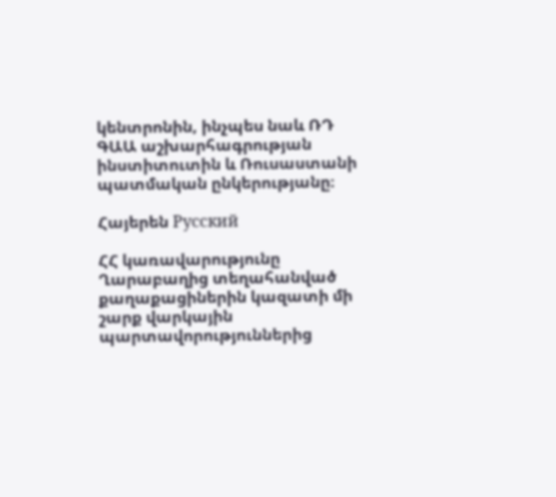կենտրոնին, ինչպես նաև ՌԴ ԳԱԱ աշխարհագրության ինստիտուտին և Ռուսաստանի պատմական ընկերությանը։

Հայերեն Русский

ՀՀ կառավարությունը Ղարաբաղից տեղահանված քաղաքացիներին կազատի մի շարք վարկային պարտավորություններից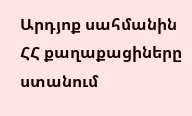Արդյոք սահմանին ՀՀ քաղաքացիները ստանում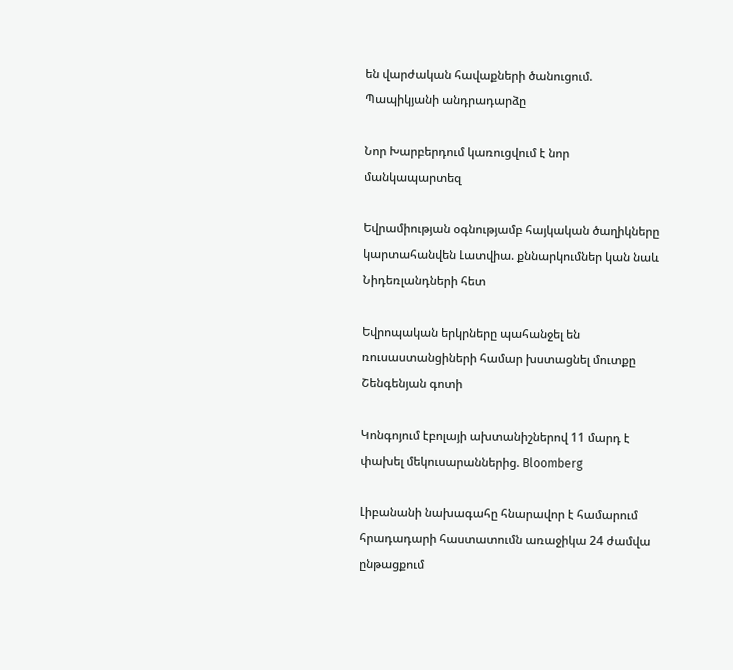են վարժական հավաքների ծանուցում. Պապիկյանի անդրադարձը

Նոր Խարբերդում կառուցվում է նոր մանկապարտեզ

Եվրամիության օգնությամբ հայկական ծաղիկները կարտահանվեն Լատվիա. քննարկումներ կան նաև Նիդեռլանդների հետ

Եվրոպական երկրները պահանջել են ռուսաստանցիների համար խստացնել մուտքը Շենգենյան գոտի

Կոնգոյում էբոլայի ախտանիշներով 11 մարդ է փախել մեկուսարաններից. Bloomberg

Լիբանանի նախագահը հնարավոր է համարում հրադադարի հաստատումն առաջիկա 24 ժամվա ընթացքում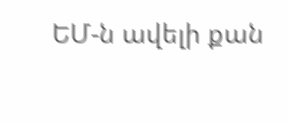ԵՄ-ն ավելի քան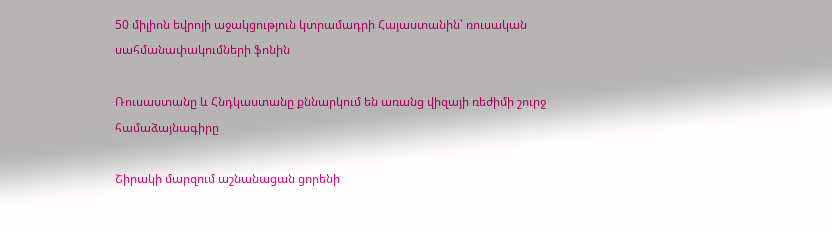50 միլիոն եվրոյի աջակցություն կտրամադրի Հայաստանին՝ ռուսական սահմանափակումների ֆոնին

Ռուսաստանը և Հնդկաստանը քննարկում են առանց վիզայի ռեժիմի շուրջ համաձայնագիրը

Շիրակի մարզում աշնանացան ցորենի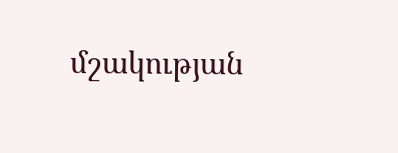մշակության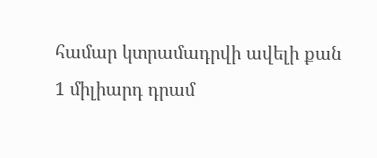համար կտրամադրվի ավելի քան 1 միլիարդ դրամ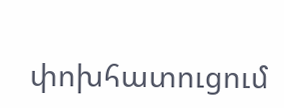փոխհատուցում